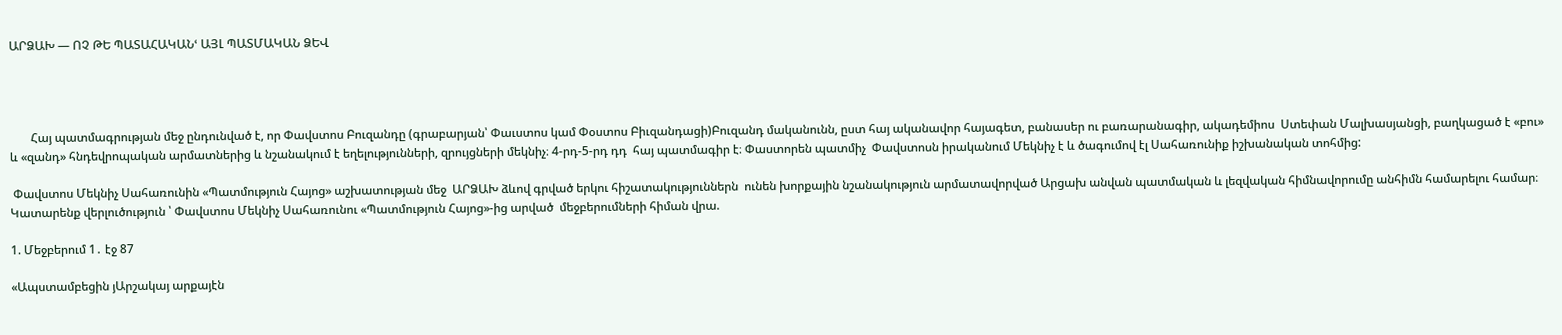ԱՐՁԱԽ — ՈՉ ԹԵ ՊԱՏԱՀԱԿԱՆՙ ԱՅԼ ՊԱՏՄԱԿԱՆ ՁԵՎ




       Հայ պատմագրության մեջ ընդունված է, որ Փավստոս Բուզանդը (գրաբարյան՝ Փաւստոս կամ Փօստոս Բիւզանդացի)Բուզանդ մականունն, ըստ հայ ականավոր հայագետ, բանասեր ու բառարանագիր, ակադեմիոս  Ստեփան Մալխասյանցի, բաղկացած է «բու» և «զանդ» հնդեվրոպական արմատներից և նշանակում է եղելությունների, զրույցների մեկնիչ։ 4-րդ-5-րդ դդ  հայ պատմագիր է։ Փաստորեն պատմիչ  Փավստոսն իրականում Մեկնիչ է և ծագումով էլ Սահառունիք իշխանական տոհմից:

 Փավստոս Մեկնիչ Սահառունին «Պատմություն Հայոց» աշխատության մեջ  ԱՐՁԱԽ ձևով գրված երկու հիշատակություններն  ունեն խորքային նշանակություն արմատավորված Արցախ անվան պատմական և լեզվական հիմնավորումը անհիմն համարելու համար։ Կատարենք վերլուծություն ՝ Փավստոս Մեկնիչ Սահառունու «Պատմություն Հայոց»-ից արված  մեջբերումների հիման վրա.

1. Մեջբերում 1․ էջ 87

«Ապստամբեցին յԱրշակայ արքայէն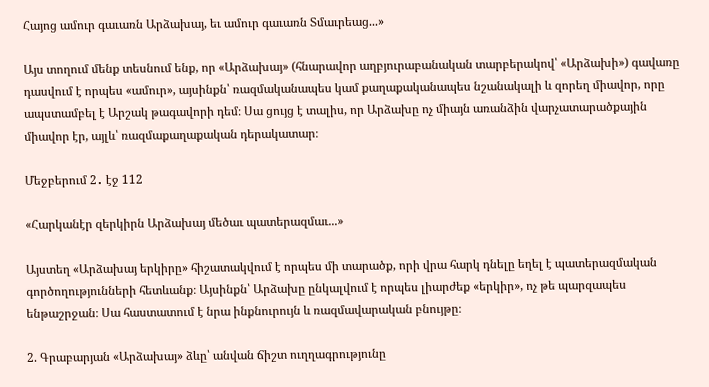Հայոց ամուր գաւառն Արձախայ, եւ ամուր գաւառն Տմաւրեաց...»

Այս տողում մենք տեսնում ենք, որ «Արձախայ» (հնարավոր աղբյուրաբանական տարբերակով՝ «Արձախի») գավառը դասվում է որպես «ամուր», այսինքն՝ ռազմականապես կամ քաղաքականապես նշանակալի և զորեղ միավոր, որը ապստամբել է Արշակ թագավորի դեմ։ Սա ցույց է տալիս, որ Արձախը ոչ միայն առանձին վարչատարածքային միավոր էր, այլև՝ ռազմաքաղաքական դերակատար։

Մեջբերում 2․ էջ 112

«Հարկանէր զերկիրն Արձախայ մեծաւ պատերազմաւ...»

Այստեղ «Արձախայ երկիրը» հիշատակվում է որպես մի տարածք, որի վրա հարկ դնելը եղել է պատերազմական գործողությունների հետևանք։ Այսինքն՝ Արձախը ընկալվում է որպես լիարժեք «երկիր», ոչ թե պարզապես ենթաշրջան։ Սա հաստատում է նրա ինքնուրույն և ռազմավարական բնույթը։

2. Գրաբարյան «Արձախայ» ձևը՝ անվան ճիշտ ուղղագրությունը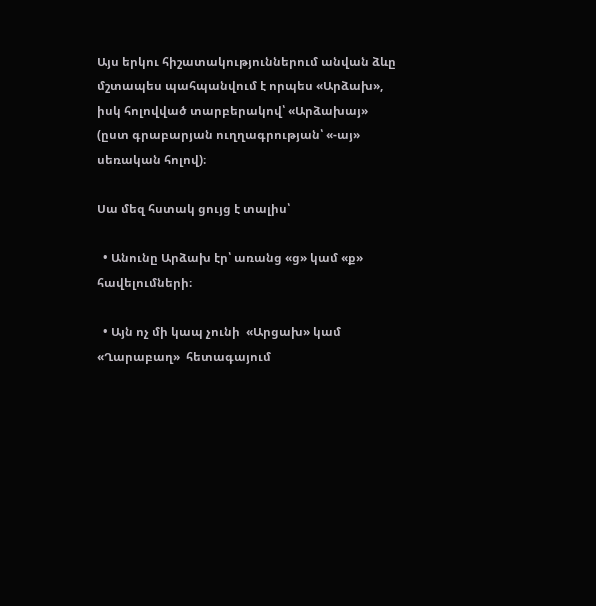Այս երկու հիշատակություններում անվան ձևը մշտապես պահպանվում է որպես «Արձախ», իսկ հոլովված տարբերակով՝ «Արձախայ» (ըստ գրաբարյան ուղղագրության՝ «-այ» սեռական հոլով)։

Սա մեզ հստակ ցույց է տալիս՝

  • Անունը Արձախ էր՝ առանց «ց» կամ «ք» հավելումների։

  • Այն ոչ մի կապ չունի  «Արցախ» կամ  «Ղարաբաղ»  հետագայում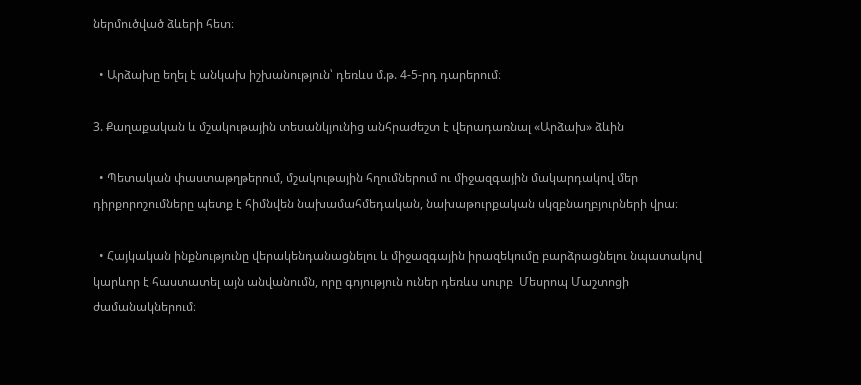ներմուծված ձևերի հետ։

  • Արձախը եղել է անկախ իշխանություն՝ դեռևս մ.թ. 4-5-րդ դարերում։

3. Քաղաքական և մշակութային տեսանկյունից անհրաժեշտ է վերադառնալ «Արձախ» ձևին

  • Պետական փաստաթղթերում, մշակութային հղումներում ու միջազգային մակարդակով մեր դիրքորոշումները պետք է հիմնվեն նախամահմեդական, նախաթուրքական սկզբնաղբյուրների վրա։

  • Հայկական ինքնությունը վերակենդանացնելու և միջազգային իրազեկումը բարձրացնելու նպատակով կարևոր է հաստատել այն անվանումն, որը գոյություն ուներ դեռևս սուրբ  Մեսրոպ Մաշտոցի ժամանակներում։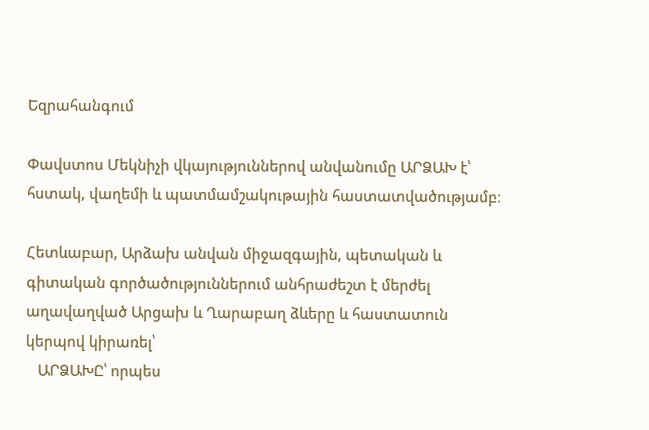Եզրահանգում

Փավստոս Մեկնիչի վկայություններով անվանումը ԱՐՁԱԽ է՝ հստակ, վաղեմի և պատմամշակութային հաստատվածությամբ։

Հետևաբար, Արձախ անվան միջազգային, պետական և գիտական գործածություններում անհրաժեշտ է մերժել աղավաղված Արցախ և Ղարաբաղ ձևերը և հաստատուն կերպով կիրառել՝
   ԱՐՁԱԽԸ՝ որպես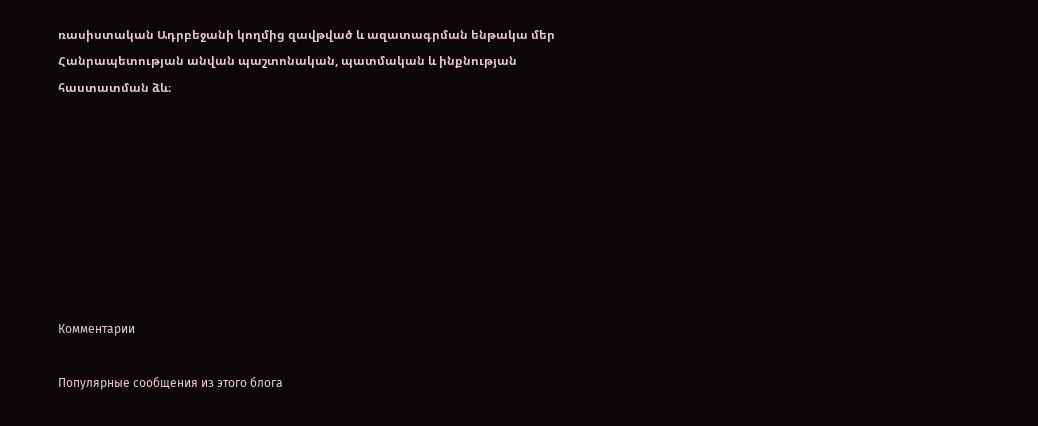ռասիստական Ադրբեջանի կողմից զավթված և ազատագրման ենթակա մեր Հանրապետության անվան պաշտոնական, պատմական և ինքնության հաստատման ձև։








Комментарии

Популярные сообщения из этого блога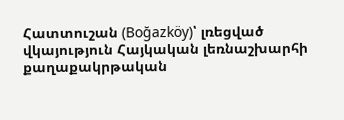Հատտուշան (Boğazköy)՝ լռեցված վկայություն Հայկական լեռնաշխարհի քաղաքակրթական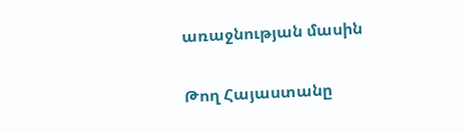առաջնության մասին

Թող Հայաստանը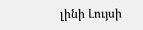լինի Լույսի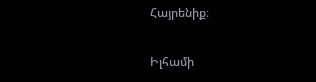Հայրենիք։

Իլհամի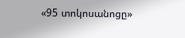«95 տոկոսանոցը»